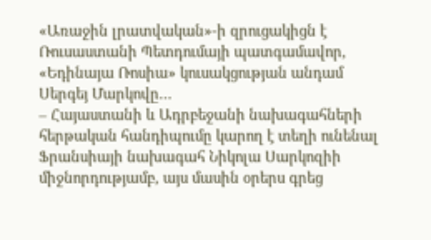«Առաջին լրատվական»-ի զրուցակիցն է Ռուսաստանի Պետդումայի պատգամավոր, «Եդինայա Ռոսիա» կուսակցության անդամ Սերգեյ Մարկովը…
– Հայաստանի և Ադրբեջանի նախագահների հերթական հանդիպումը կարող է տեղի ունենալ Ֆրանսիայի նախագահ Նիկոլա Սարկոզիի միջնորդությամբ, այս մասին օրերս գրեց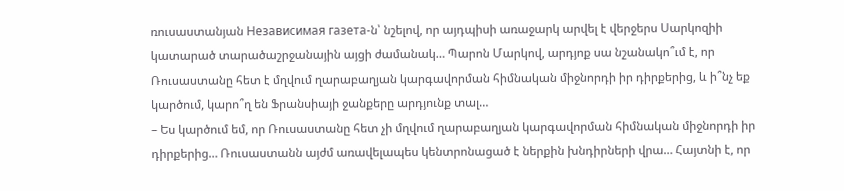ռուսաստանյան Независимая газета-ն՝ նշելով, որ այդպիսի առաջարկ արվել է վերջերս Սարկոզիի կատարած տարածաշրջանային այցի ժամանակ… Պարոն Մարկով, արդյոք սա նշանակո՞ւմ է, որ Ռուսաստանը հետ է մղվում ղարաբաղյան կարգավորման հիմնական միջնորդի իր դիրքերից, և ի՞նչ եք կարծում, կարո՞ղ են Ֆրանսիայի ջանքերը արդյունք տալ…
– Ես կարծում եմ, որ Ռուսաստանը հետ չի մղվում ղարաբաղյան կարգավորման հիմնական միջնորդի իր դիրքերից… Ռուսաստանն այժմ առավելապես կենտրոնացած է ներքին խնդիրների վրա… Հայտնի է, որ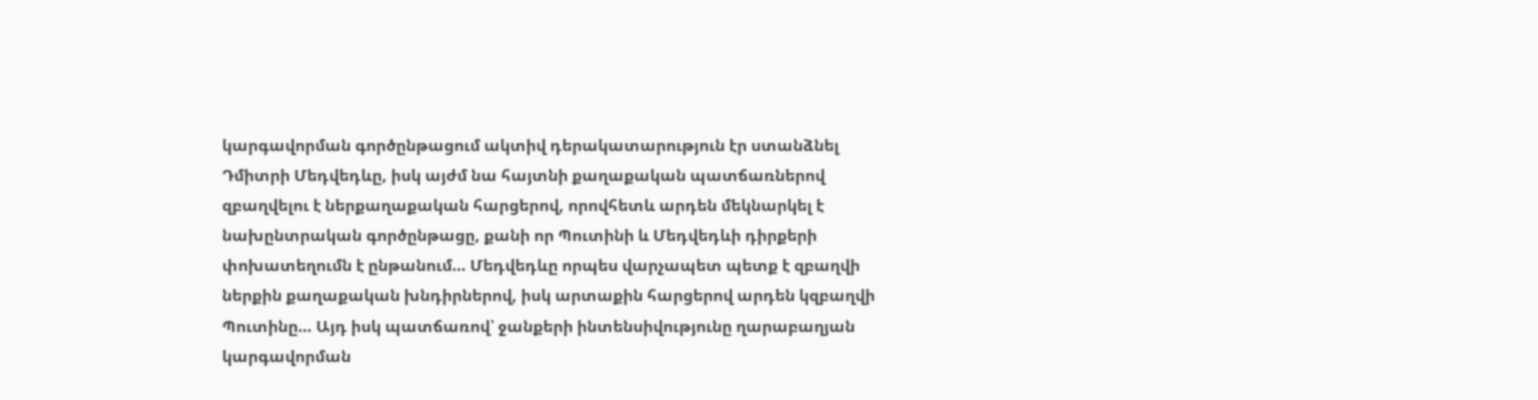կարգավորման գործընթացում ակտիվ դերակատարություն էր ստանձնել Դմիտրի Մեդվեդևը, իսկ այժմ նա հայտնի քաղաքական պատճառներով զբաղվելու է ներքաղաքական հարցերով, որովհետև արդեն մեկնարկել է նախընտրական գործընթացը, քանի որ Պուտինի և Մեդվեդևի դիրքերի փոխատեղումն է ընթանում… Մեդվեդևը որպես վարչապետ պետք է զբաղվի ներքին քաղաքական խնդիրներով, իսկ արտաքին հարցերով արդեն կզբաղվի Պուտինը… Այդ իսկ պատճառով՝ ջանքերի ինտենսիվությունը ղարաբաղյան կարգավորման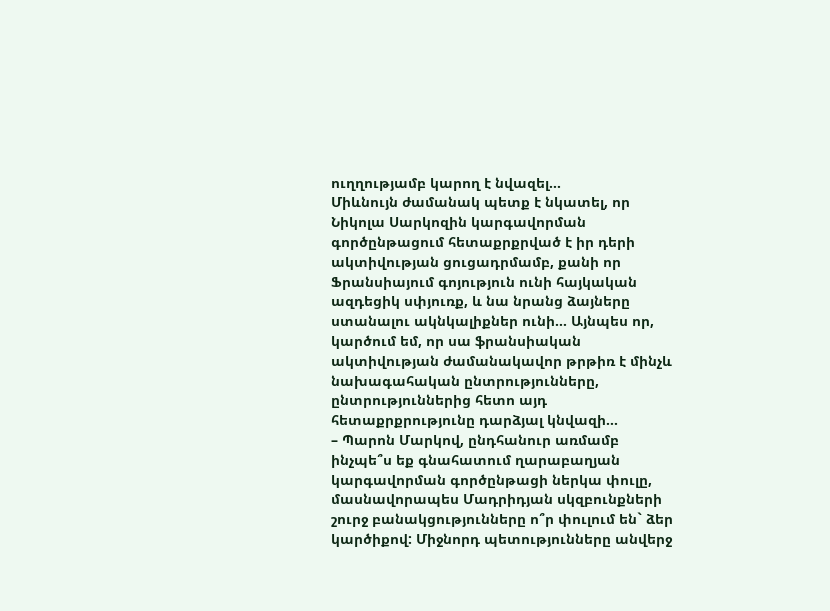ուղղությամբ կարող է նվազել…
Միևնույն ժամանակ պետք է նկատել, որ Նիկոլա Սարկոզին կարգավորման գործընթացում հետաքրքրված է իր դերի ակտիվության ցուցադրմամբ, քանի որ Ֆրանսիայում գոյություն ունի հայկական ազդեցիկ սփյուռք, և նա նրանց ձայները ստանալու ակնկալիքներ ունի… Այնպես որ, կարծում եմ, որ սա ֆրանսիական ակտիվության ժամանակավոր թրթիռ է մինչև նախագահական ընտրությունները, ընտրություններից հետո այդ հետաքրքրությունը դարձյալ կնվազի…
– Պարոն Մարկով, ընդհանուր առմամբ ինչպե՞ս եք գնահատում ղարաբաղյան կարգավորման գործընթացի ներկա փուլը, մասնավորապես Մադրիդյան սկզբունքների շուրջ բանակցությունները ո՞ր փուլում են` ձեր կարծիքով: Միջնորդ պետությունները անվերջ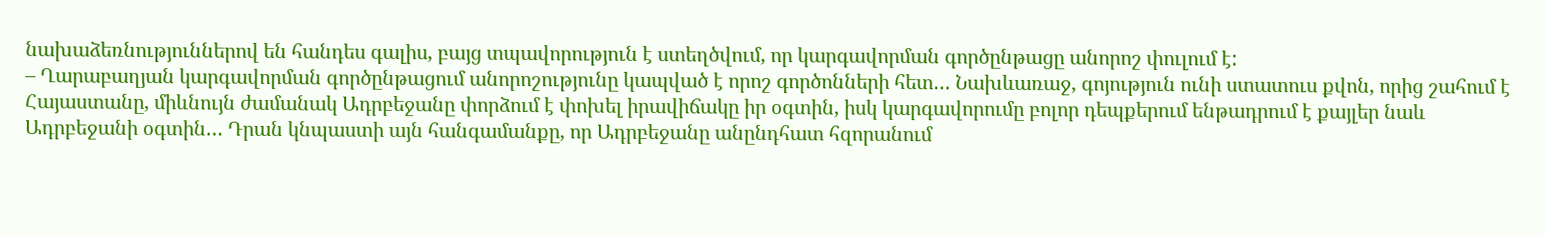նախաձեռնություններով են հանդես գալիս, բայց տպավորություն է ստեղծվում, որ կարգավորման գործընթացը անորոշ փուլում է:
– Ղարաբաղյան կարգավորման գործընթացում անորոշությունը կապված է որոշ գործոնների հետ… Նախևառաջ, գոյություն ունի ստատուս քվոն, որից շահում է Հայաստանը, միևնույն ժամանակ Ադրբեջանը փորձում է փոխել իրավիճակը իր օգտին, իսկ կարգավորումը բոլոր դեպքերում ենթադրում է քայլեր նաև Ադրբեջանի օգտին… Դրան կնպաստի այն հանգամանքը, որ Ադրբեջանը անընդհատ հզորանում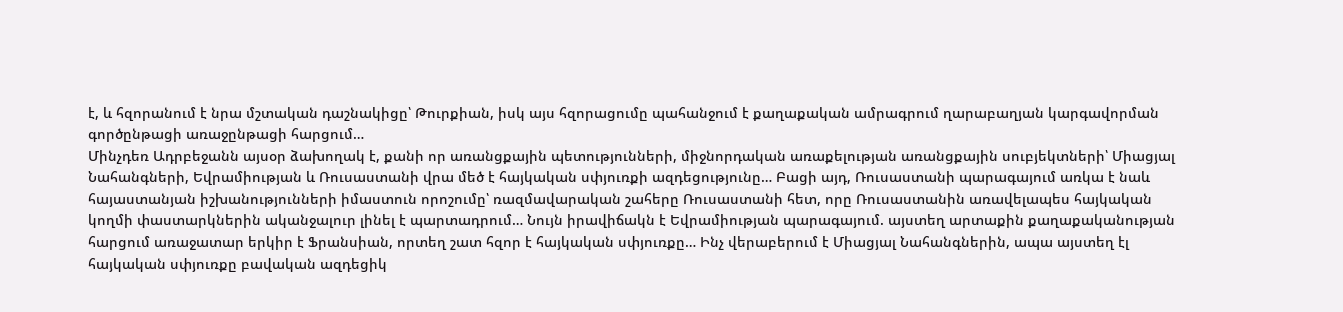է, և հզորանում է նրա մշտական դաշնակիցը՝ Թուրքիան, իսկ այս հզորացումը պահանջում է քաղաքական ամրագրում ղարաբաղյան կարգավորման գործընթացի առաջընթացի հարցում…
Մինչդեռ Ադրբեջանն այսօր ձախողակ է, քանի որ առանցքային պետությունների, միջնորդական առաքելության առանցքային սուբյեկտների՝ Միացյալ Նահանգների, Եվրամիության և Ռուսաստանի վրա մեծ է հայկական սփյուռքի ազդեցությունը… Բացի այդ, Ռուսաստանի պարագայում առկա է նաև հայաստանյան իշխանությունների իմաստուն որոշումը՝ ռազմավարական շահերը Ռուսաստանի հետ, որը Ռուսաստանին առավելապես հայկական կողմի փաստարկներին ականջալուր լինել է պարտադրում… Նույն իրավիճակն է Եվրամիության պարագայում. այստեղ արտաքին քաղաքականության հարցում առաջատար երկիր է Ֆրանսիան, որտեղ շատ հզոր է հայկական սփյուռքը… Ինչ վերաբերում է Միացյալ Նահանգներին, ապա այստեղ էլ հայկական սփյուռքը բավական ազդեցիկ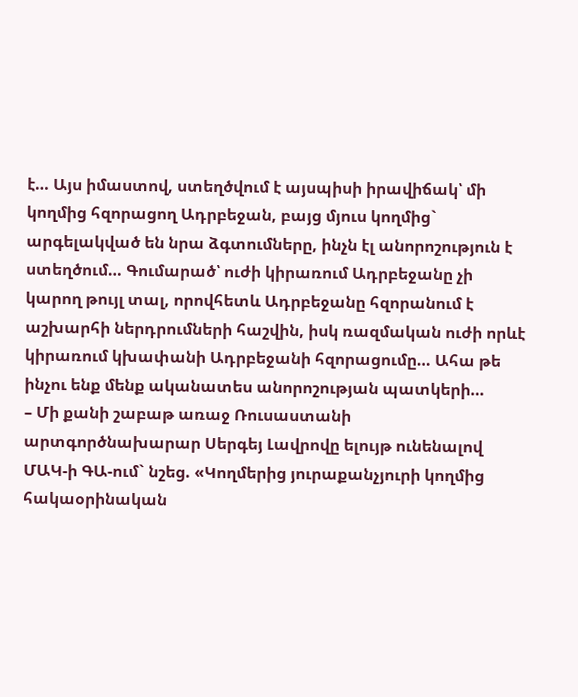է… Այս իմաստով, ստեղծվում է այսպիսի իրավիճակ՝ մի կողմից հզորացող Ադրբեջան, բայց մյուս կողմից` արգելակված են նրա ձգտումները, ինչն էլ անորոշություն է ստեղծում… Գումարած՝ ուժի կիրառում Ադրբեջանը չի կարող թույլ տալ, որովհետև Ադրբեջանը հզորանում է աշխարհի ներդրումների հաշվին, իսկ ռազմական ուժի որևէ կիրառում կխափանի Ադրբեջանի հզորացումը… Ահա թե ինչու ենք մենք ականատես անորոշության պատկերի…
– Մի քանի շաբաթ առաջ Ռուսաստանի արտգործնախարար Սերգեյ Լավրովը ելույթ ունենալով ՄԱԿ-ի ԳԱ-ում` նշեց. «Կողմերից յուրաքանչյուրի կողմից հակաօրինական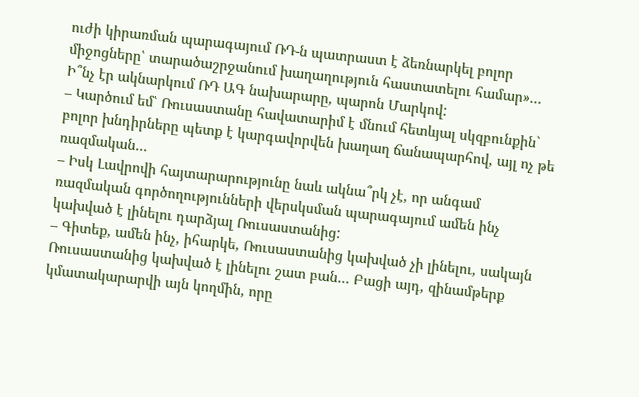ուժի կիրառման պարագայում ՌԴ-ն պատրաստ է ձեռնարկել բոլոր միջոցները՝ տարածաշրջանում խաղաղություն հաստատելու համար»… Ի՞նչ էր ակնարկում ՌԴ ԱԳ նախարարը, պարոն Մարկով:
– Կարծում եմ՝ Ռուսաստանը հավատարիմ է մնում հետևյալ սկզբունքին` բոլոր խնդիրները պետք է կարգավորվեն խաղաղ ճանապարհով, այլ ոչ թե ռազմական…
– Իսկ Լավրովի հայտարարությունը նաև ակնա՞րկ չէ, որ անգամ ռազմական գործողությունների վերսկսման պարագայում ամեն ինչ կախված է լինելու դարձյալ Ռուսաստանից:
– Գիտեք, ամեն ինչ, իհարկե, Ռուսաստանից կախված չի լինելու, սակայն Ռուսաստանից կախված է լինելու շատ բան… Բացի այդ, զինամթերք կմատակարարվի այն կողմին, որը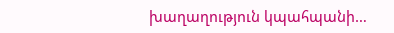խաղաղություն կպահպանի…